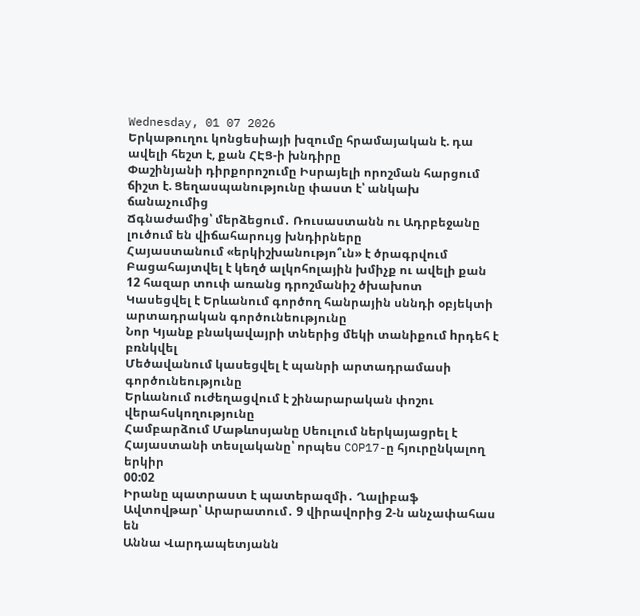Wednesday, 01 07 2026
Երկաթուղու կոնցեսիայի խզումը հրամայական է. դա ավելի հեշտ է, քան ՀԷՑ-ի խնդիրը
Փաշինյանի դիրքորոշումը Իսրայելի որոշման հարցում ճիշտ է. Ցեղասպանությունը փաստ է՝ անկախ ճանաչումից
Ճգնաժամից՝ մերձեցում․ Ռուսաստանն ու Ադրբեջանը լուծում են վիճահարույց խնդիրները
Հայաստանում «երկիշխանությո՞ւն» է ծրագրվում
Բացահայտվել է կեղծ ալկոհոլային խմիչք ու ավելի քան 12 հազար տուփ առանց դրոշմանիշ ծխախոտ
Կասեցվել է Երևանում գործող հանրային սննդի օբյեկտի արտադրական գործունեությունը
Նոր Կյանք բնակավայրի տներից մեկի տանիքում hրդեհ է բռնկվել
Մեծավանում կասեցվել է պանրի արտադրամասի գործունեությունը
Երևանում ուժեղացվում է շինարարական փոշու վերահսկողությունը
Համբարձում Մաթևոսյանը Սեուլում ներկայացրել է Հայաստանի տեսլականը՝ որպես COP17-ը հյուրընկալող երկիր
00:02
Իրանը պատրաստ է պատերազմի․ Ղալիբաֆ
Ավտովթար՝ Արարատում․ 9 վիրավորից 2-ն անչափահաս են
Աննա Վարդապետյանն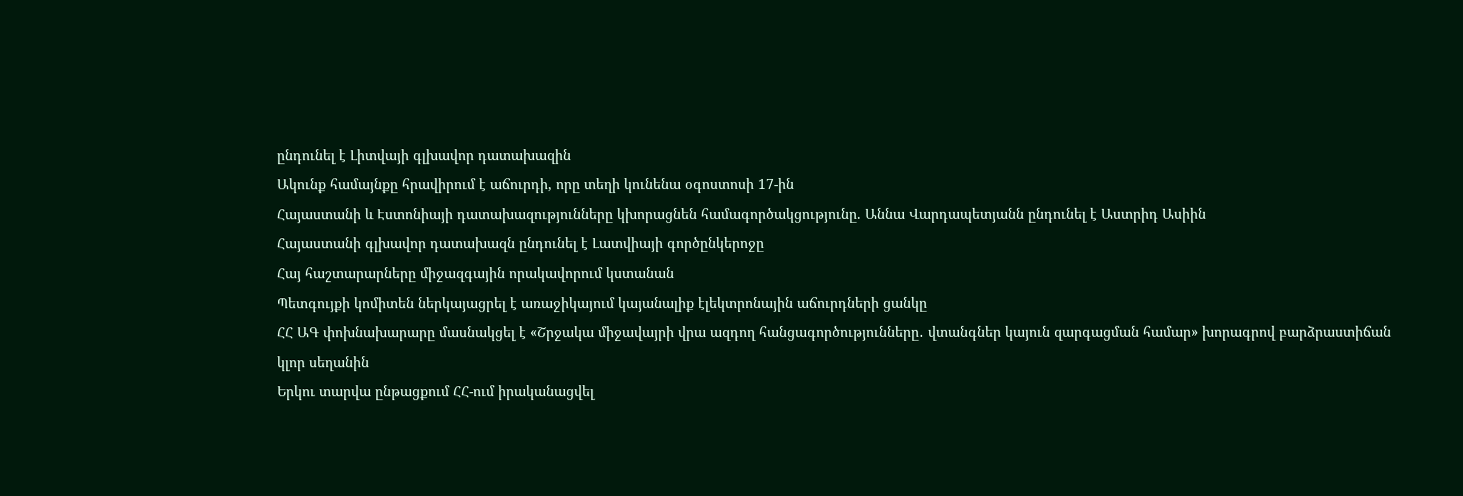ընդունել է Լիտվայի գլխավոր դատախազին
Ակունք համայնքը հրավիրում է աճուրդի, որը տեղի կունենա օգոստոսի 17-ին
Հայաստանի և Էստոնիայի դատախազությունները կխորացնեն համագործակցությունը. Աննա Վարդապետյանն ընդունել է Աստրիդ Ասիին
Հայաստանի գլխավոր դատախազն ընդունել է Լատվիայի գործընկերոջը
Հայ հաշտարարները միջազգային որակավորում կստանան
Պետգույքի կոմիտեն ներկայացրել է առաջիկայում կայանալիք էլեկտրոնային աճուրդների ցանկը
ՀՀ ԱԳ փոխնախարարը մասնակցել է «Շրջակա միջավայրի վրա ազդող հանցագործությունները․ վտանգներ կայուն զարգացման համար» խորագրով բարձրաստիճան կլոր սեղանին
Երկու տարվա ընթացքում ՀՀ-ում իրականացվել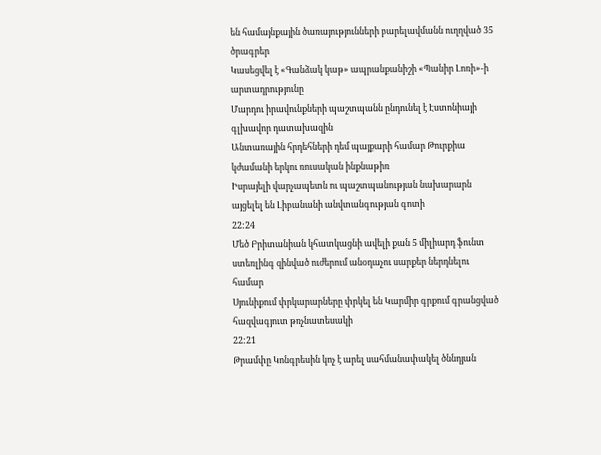են համայնքային ծառայությունների բարելավմանն ուղղված 35 ծրագրեր
Կասեցվել է «Գանձակ կաթ» ապրանքանիշի «Պանիր Լոռի»-ի արտադրությունը
Մարդու իրավունքների պաշտպանն ընդունել է Էստոնիայի գլխավոր դատախազին
Անտառային հրդեհների դեմ պայքարի համար Թուրքիա կժամանի երկու ռուսական ինքնաթիռ
Իսրայելի վարչապետն ու պաշտպանության նախարարն այցելել են Լիբանանի անվտանգության գոտի
22:24
Մեծ Բրիտանիան կհատկացնի ավելի քան 5 միլիարդ ֆունտ ստեռլինգ զինված ուժերում անօդաչու սարքեր ներդնելու համար
Սյունիքում փրկարարները փրկել են Կարմիր գրքում գրանցված հազվագյուտ թռչնատեսակի
22:21
Թրամփը Կոնգրեսին կոչ է արել սահմանափակել ծննդյան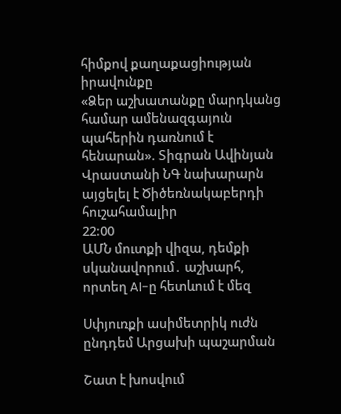հիմքով քաղաքացիության իրավունքը
«Ձեր աշխատանքը մարդկանց համար ամենազգայուն պահերին դառնում է հենարան». Տիգրան Ավինյան
Վրաստանի ՆԳ նախարարն այցելել է Ծիծեռնակաբերդի հուշահամալիր
22:00
ԱՄՆ մուտքի վիզա, դեմքի սկանավորում․ աշխարհ, որտեղ AI-ը հետևում է մեզ

Սփյուռքի ասիմետրիկ ուժն ընդդեմ Արցախի պաշարման

Շատ է խոսվում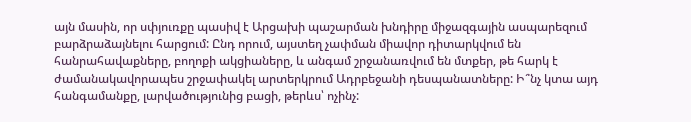այն մասին, որ սփյուռքը պասիվ է Արցախի պաշարման խնդիրը միջազգային ասպարեզում բարձրաձայնելու հարցում: Ընդ որում, այստեղ չափման միավոր դիտարկվում են հանրահավաքները, բողոքի ակցիաները, և անգամ շրջանառվում են մտքեր, թե հարկ է ժամանակավորապես շրջափակել արտերկրում Ադրբեջանի դեսպանատները: Ի՞նչ կտա այդ հանգամանքը, լարվածությունից բացի, թերևս՝ ոչինչ: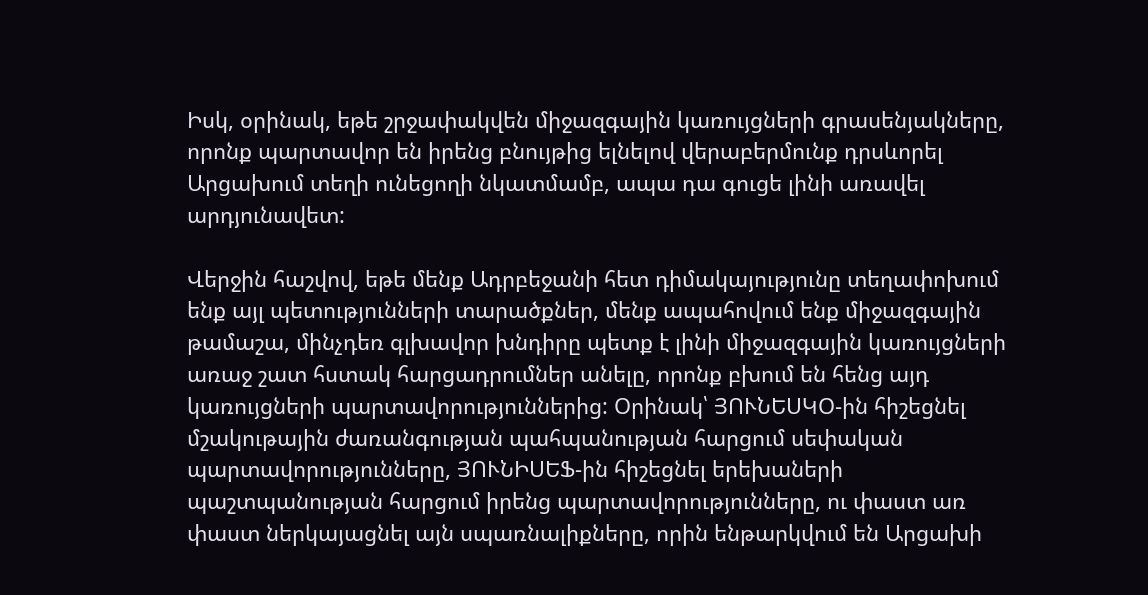Իսկ, օրինակ, եթե շրջափակվեն միջազգային կառույցների գրասենյակները, որոնք պարտավոր են իրենց բնույթից ելնելով վերաբերմունք դրսևորել Արցախում տեղի ունեցողի նկատմամբ, ապա դա գուցե լինի առավել արդյունավետ:

Վերջին հաշվով, եթե մենք Ադրբեջանի հետ դիմակայությունը տեղափոխում ենք այլ պետությունների տարածքներ, մենք ապահովում ենք միջազգային թամաշա, մինչդեռ գլխավոր խնդիրը պետք է լինի միջազգային կառույցների առաջ շատ հստակ հարցադրումներ անելը, որոնք բխում են հենց այդ կառույցների պարտավորություններից: Օրինակ՝ ՅՈՒՆԵՍԿՕ-ին հիշեցնել մշակութային ժառանգության պահպանության հարցում սեփական պարտավորությունները, ՅՈՒՆԻՍԵՖ-ին հիշեցնել երեխաների պաշտպանության հարցում իրենց պարտավորությունները, ու փաստ առ փաստ ներկայացնել այն սպառնալիքները, որին ենթարկվում են Արցախի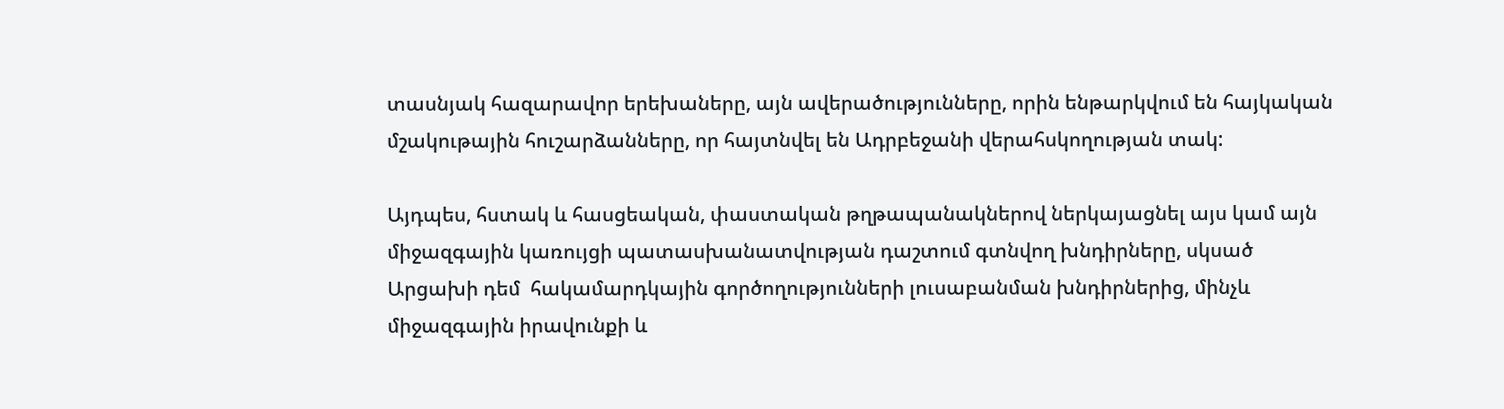տասնյակ հազարավոր երեխաները, այն ավերածությունները, որին ենթարկվում են հայկական մշակութային հուշարձանները, որ հայտնվել են Ադրբեջանի վերահսկողության տակ:

Այդպես, հստակ և հասցեական, փաստական թղթապանակներով ներկայացնել այս կամ այն միջազգային կառույցի պատասխանատվության դաշտում գտնվող խնդիրները, սկսած  Արցախի դեմ  հակամարդկային գործողությունների լուսաբանման խնդիրներից, մինչև միջազգային իրավունքի և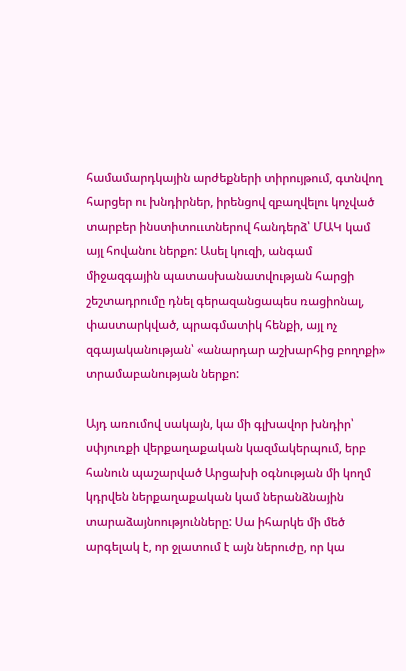համամարդկային արժեքների տիրույթում, գտնվող հարցեր ու խնդիրներ, իրենցով զբաղվելու կոչված տարբեր ինստիտոււտներով հանդերձ՝ ՄԱԿ կամ այլ հովանու ներքո: Ասել կուզի, անգամ միջազգային պատասխանատվության հարցի շեշտադրումը դնել գերազանցապես ռացիոնալ, փաստարկված, պրագմատիկ հենքի, այլ ոչ զգայականության՝ «անարդար աշխարհից բողոքի» տրամաբանության ներքո:

Այդ առումով սակայն, կա մի գլխավոր խնդիր՝ սփյուռքի վերքաղաքական կազմակերպում, երբ հանուն պաշարված Արցախի օգնության մի կողմ կդրվեն ներքաղաքական կամ ներանձնային տարաձայնոությունները: Սա իհարկե մի մեծ արգելակ է, որ ջլատում է այն ներուժը, որ կա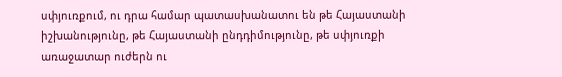սփյուռքում, ու դրա համար պատասխանատու են թե Հայաստանի իշխանությունը, թե Հայաստանի ընդդիմությունը, թե սփյուռքի առաջատար ուժերն ու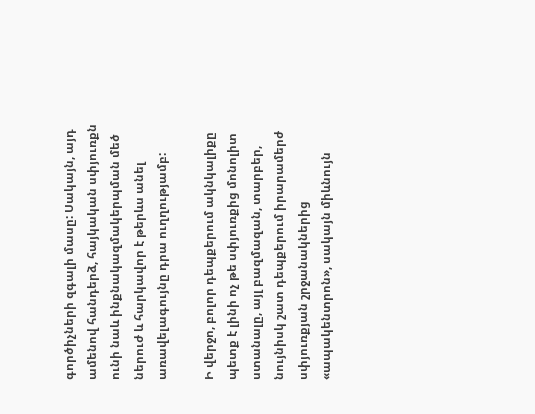գործիչների զգալի մասը: Սակայն, այդ ամենով հանդերձ, հայկական սփյուռքն ունի նաև ինքնակազմակերպման մեծ ներուժ և հարկավոր է թերևս անել առավելագույնը դրա ուղղությամբ:

Ի վերջո, բոլոր դեպքերում ակնկալիքը պետք է լինի ոչ թե սփյուռքից մոնոլիտ ստանալը, այլ բազմազան, տարբեր, նույնիսկ շատ դեպքերում իրարամերժ  սփյուռքյան շրջանակներից «ապակենտրոն», սակայն միևնույն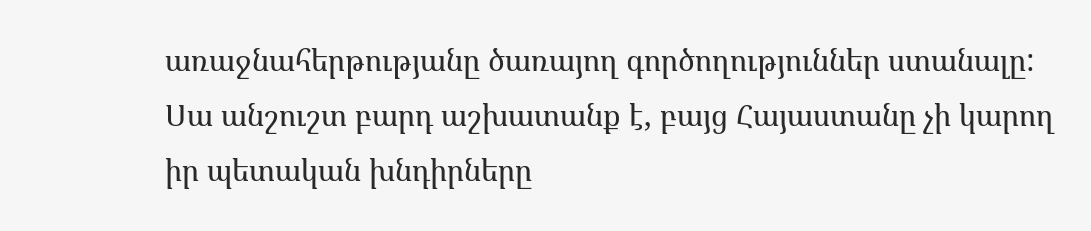առաջնահերթությանը ծառայող գործողություններ ստանալը: Սա անշուշտ բարդ աշխատանք է, բայց Հայաստանը չի կարող իր պետական խնդիրները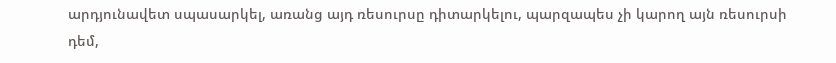արդյունավետ սպասարկել, առանց այդ ռեսուրսը դիտարկելու, պարզապես չի կարող այն ռեսուրսի դեմ,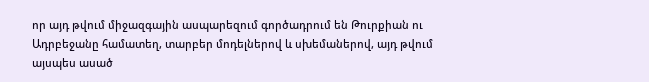որ այդ թվում միջազգային ասպարեզում գործադրում են Թուրքիան ու Ադրբեջանը համատեղ, տարբեր մոդելներով և սխեմաներով, այդ թվում այսպես ասած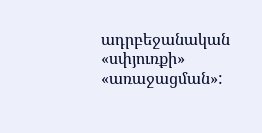ադրբեջանական «սփյուռքի» «առաջացման»: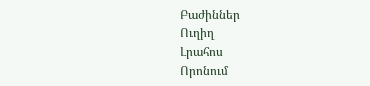Բաժիններ
Ուղիղ
Լրահոս
Որոնում